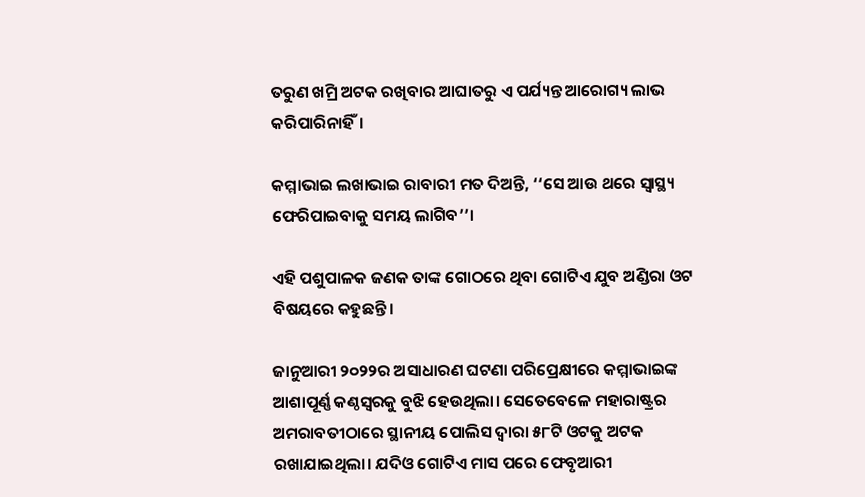ତରୁଣ ଖମ୍ରି ଅଟକ ରଖିବାର ଆଘାତରୁ ଏ ପର୍ଯ୍ୟନ୍ତ ଆରୋଗ୍ୟ ଲାଭ କରିପାରିନାହିଁ।

କମ୍ମାଭାଇ ଲଖାଭାଇ ରାବାରୀ ମତ ଦିଅନ୍ତି, ‘‘ସେ ଆଉ ଥରେ ସ୍ୱାସ୍ଥ୍ୟ ଫେରିପାଇବାକୁ ସମୟ ଲାଗିବ’’।

ଏହି ପଶୁପାଳକ ଜଣକ ତାଙ୍କ ଗୋଠରେ ଥିବା ଗୋଟିଏ ଯୁବ ଅଣ୍ଡିରା ଓଟ ବିଷୟରେ କହୁଛନ୍ତି।

ଜାନୁଆରୀ ୨୦୨୨ର ଅସାଧାରଣ ଘଟଣା ପରିପ୍ରେକ୍ଷୀରେ କମ୍ମାଭାଇଙ୍କ ଆଶାପୂର୍ଣ୍ଣ କଣ୍ଠସ୍ୱରକୁ ବୁଝି ହେଉଥିଲା। ସେତେବେଳେ ମହାରାଷ୍ଟ୍ରର ଅମରାବତୀଠାରେ ସ୍ଥାନୀୟ ପୋଲିସ ଦ୍ୱାରା ୫୮ଟି ଓଟକୁ ଅଟକ ରଖାଯାଇଥିଲା। ଯଦିଓ ଗୋଟିଏ ମାସ ପରେ ଫେବୃଆରୀ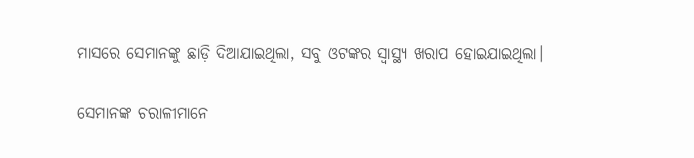ମାସରେ ସେମାନଙ୍କୁ ଛାଡ଼ି ଦିଆଯାଇଥିଲା, ସବୁ ଓଟଙ୍କର ସ୍ୱାସ୍ଥ୍ୟ ଖରାପ ହୋଇଯାଇଥିଲା।

ସେମାନଙ୍କ ଚରାଳୀମାନେ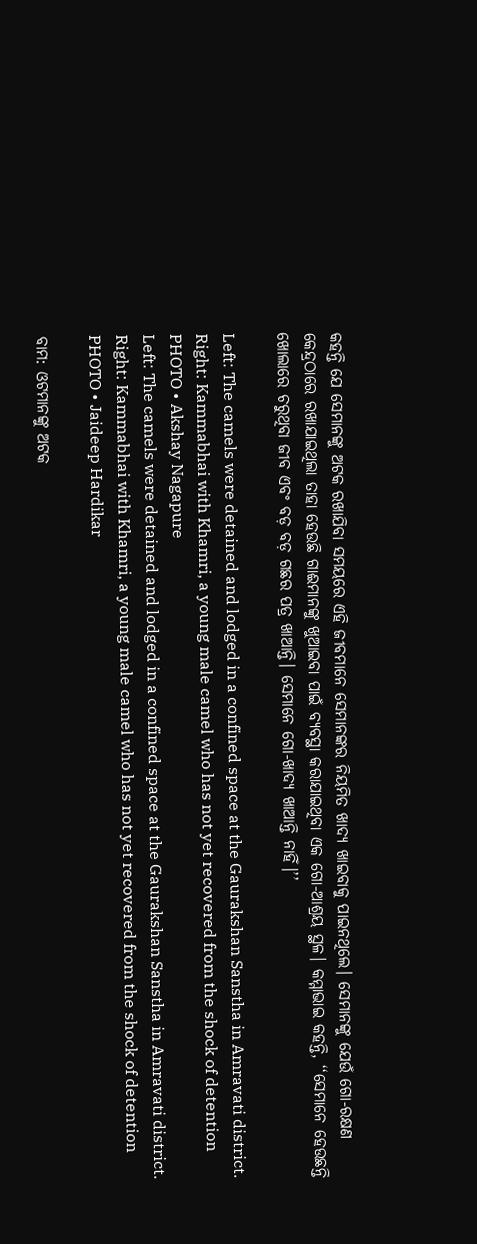କହନ୍ତି ଯେ ସେମାନଙ୍କୁ ଅଟକ ରଖାଯିବା ସମୟରେ ଏହି ଜୀବମାନେ ସେମାନଙ୍କର ନିୟମିତ ଖାଦ୍ୟ ଖାଇବାକୁ ପାଇନଥିଲେ। ସେମାନଙ୍କୁ ଯେଉଁ ଗୋ-ରକ୍ଷଣ କେନ୍ଦ୍ରଠାରେ ରଖାଯାଇଥିଲା ତାହା ହେଉଛି ଗାଈମାନଙ୍କୁ ଖୁଆଇବା ପାଇଁ ବ୍ୟବସ୍ଥା କରାଯାଇଥିବା ଏକ ଗୋ-ଆଶ୍ରୟ ସ୍ଥଳ। କମ୍ମାଭାଇ କହନ୍ତି, ‘‘ସେମାନେ ହେଉଛନ୍ତି ଖୋଲାରେ ଚରୁଥିବା ଜୀବ ଏବଂ ବଡ଼ ବଡ଼ ଗଛର ପତ୍ର ଖାଆନ୍ତି। ସେମାନେ ଗୋ-ଖାଦ୍ୟ ଖାଆନ୍ତି ନାହିଁ।’’

Left: The camels were detained and lodged in a confined space at the Gaurakshan Sanstha in Amravati district. Right: Kammabhai with Khamri, a young male camel who has not yet recovered from the shock of detention
PHOTO • Akshay Nagapure
Left: The camels were detained and lodged in a confined space at the Gaurakshan Sanstha in Amravati district. Right: Kammabhai with Khamri, a young male camel who has not yet recovered from the shock of detention
PHOTO • Jaideep Hardikar

ବାମ: ଓଟମାନଙ୍କୁ ଅଟକ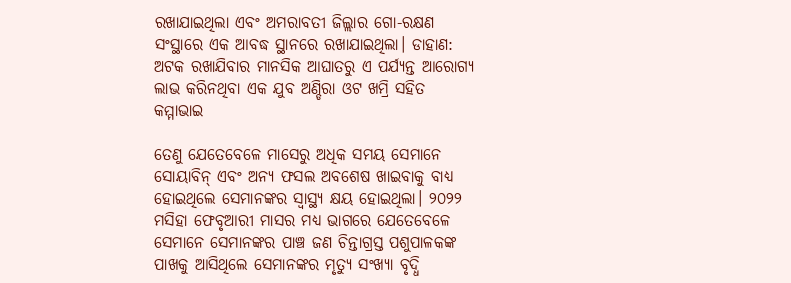ରଖାଯାଇଥିଲା ଏବଂ ଅମରାବତୀ ଜିଲ୍ଲାର ଗୋ-ରକ୍ଷଣ ସଂସ୍ଥାରେ ଏକ ଆବଦ୍ଧ ସ୍ଥାନରେ ରଖାଯାଇଥିଲା। ଡାହାଣ: ଅଟକ ରଖାଯିବାର ମାନସିକ ଆଘାତରୁ ଏ ପର୍ଯ୍ୟନ୍ତ ଆରୋଗ୍ୟ ଲାଭ କରିନଥିବା ଏକ ଯୁବ ଅଣ୍ଡିରା ଓଟ ଖମ୍ରି ସହିତ କମ୍ମାଭାଇ

ତେଣୁ ଯେତେବେଳେ ମାସେରୁ ଅଧିକ ସମୟ ସେମାନେ ସୋୟାବିନ୍‌ ଏବଂ ଅନ୍ୟ ଫସଲ ଅବଶେଷ ଖାଇବାକୁ ବାଧ୍ୟ ହୋଇଥିଲେ ସେମାନଙ୍କର ସ୍ୱାସ୍ଥ୍ୟ କ୍ଷୟ ହୋଇଥିଲା। ୨୦୨୨ ମସିହା ଫେବୃଆରୀ ମାସର ମଧ୍ୟ ଭାଗରେ ଯେତେବେଳେ ସେମାନେ ସେମାନଙ୍କର ପାଞ୍ଚ ଜଣ ଚିନ୍ତାଗ୍ରସ୍ତ ପଶୁପାଳକଙ୍କ ପାଖକୁ ଆସିଥିଲେ ସେମାନଙ୍କର ମୃତ୍ୟୁ ସଂଖ୍ୟା ବୃଦ୍ଧି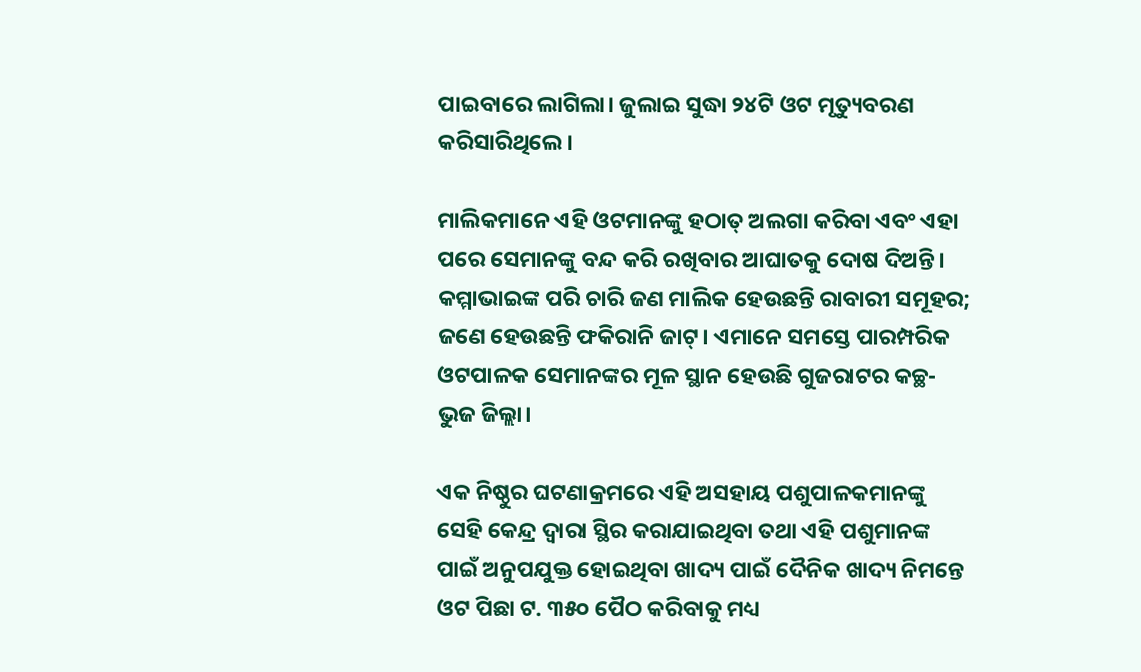ପାଇବାରେ ଲାଗିଲା। ଜୁଲାଇ ସୁଦ୍ଧା ୨୪ଟି ଓଟ ମୃତ୍ୟୁବରଣ କରିସାରିଥିଲେ।

ମାଲିକମାନେ ଏହି ଓଟମାନଙ୍କୁ ହଠାତ୍‌ ଅଲଗା କରିବା ଏବଂ ଏହା ପରେ ସେମାନଙ୍କୁ ବନ୍ଦ କରି ରଖିବାର ଆଘାତକୁ ଦୋଷ ଦିଅନ୍ତି। କମ୍ମାଭାଇଙ୍କ ପରି ଚାରି ଜଣ ମାଲିକ ହେଉଛନ୍ତି ରାବାରୀ ସମୂହର; ଜଣେ ହେଉଛନ୍ତି ଫକିରାନି ଜାଟ୍‌। ଏମାନେ ସମସ୍ତେ ପାରମ୍ପରିକ ଓଟପାଳକ ସେମାନଙ୍କର ମୂଳ ସ୍ଥାନ ହେଉଛି ଗୁଜରାଟର କଚ୍ଛ-ଭୁଜ ଜିଲ୍ଲା।

ଏକ ନିଷ୍ଠୁର ଘଟଣାକ୍ରମରେ ଏହି ଅସହାୟ ପଶୁପାଳକମାନଙ୍କୁ ସେହି କେନ୍ଦ୍ର ଦ୍ୱାରା ସ୍ଥିର କରାଯାଇଥିବା ତଥା ଏହି ପଶୁମାନଙ୍କ ପାଇଁ ଅନୁପଯୁକ୍ତ ହୋଇଥିବା ଖାଦ୍ୟ ପାଇଁ ଦୈନିକ ଖାଦ୍ୟ ନିମନ୍ତେ ଓଟ ପିଛା ଟ. ୩୫୦ ପୈଠ କରିବାକୁ ମଧ୍ୟ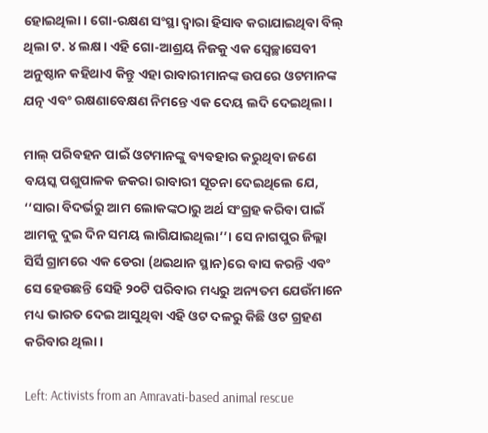ହୋଇଥିଲା। ଗୋ-ରକ୍ଷଣ ସଂସ୍ଥା ଦ୍ୱାରା ହିସାବ କରାଯାଇଥିବା ବିଲ୍‌ ଥିଲା ଟ. ୪ ଲକ୍ଷ। ଏହି ଗୋ-ଆଶ୍ରୟ ନିଜକୁ ଏକ ସ୍ୱେଚ୍ଛାସେବୀ ଅନୁଷ୍ଠାନ କହିଥାଏ କିନ୍ତୁ ଏହା ରାବାରୀମାନଙ୍କ ଉପରେ ଓଟମାନଙ୍କ ଯତ୍ନ ଏବଂ ରକ୍ଷଣାବେକ୍ଷଣ ନିମନ୍ତେ ଏକ ଦେୟ ଲଦି ଦେଇଥିଲା।

ମାଲ୍‌ ପରିବହନ ପାଇଁ ଓଟମାନଙ୍କୁ ବ୍ୟବହାର କରୁଥିବା ଜଣେ ବୟସ୍କ ପଶୁପାଳକ ଜକରା ରାବାରୀ ସୂଚନା ଦେଇଥିଲେ ଯେ, ‘‘ସାରା ବିଦର୍ଭରୁ ଆମ ଲୋକଙ୍କଠାରୁ ଅର୍ଥ ସଂଗ୍ରହ କରିବା ପାଇଁ ଆମକୁ ଦୁଇ ଦିନ ସମୟ ଲାଗିଯାଇଥିଲା’’। ସେ ନାଗପୁର ଜିଲ୍ଲା ସିର୍ସି ଗ୍ରାମରେ ଏକ ଡେରା (ଥଇଥାନ ସ୍ଥାନ)ରେ ବାସ କରନ୍ତି ଏବଂ ସେ ହେଉଛନ୍ତି ସେହି ୨୦ଟି ପରିବାର ମଧ୍ୟରୁ ଅନ୍ୟତମ ଯେଉଁମାନେ ମଧ୍ୟ ଭାରତ ଦେଇ ଆସୁଥିବା ଏହି ଓଟ ଦଳରୁ କିଛି ଓଟ ଗ୍ରହଣ କରିବାର ଥିଲା।

Left: Activists from an Amravati-based animal rescue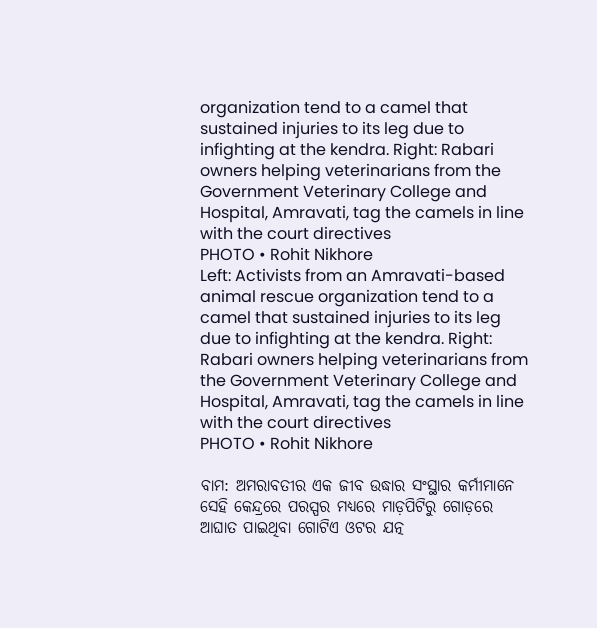organization tend to a camel that sustained injuries to its leg due to infighting at the kendra. Right: Rabari owners helping veterinarians from the Government Veterinary College and Hospital, Amravati, tag the camels in line with the court directives
PHOTO • Rohit Nikhore
Left: Activists from an Amravati-based animal rescue organization tend to a camel that sustained injuries to its leg due to infighting at the kendra. Right: Rabari owners helping veterinarians from the Government Veterinary College and Hospital, Amravati, tag the camels in line with the court directives
PHOTO • Rohit Nikhore

ବାମ: ଅମରାବତୀର ଏକ ଜୀବ ଉଦ୍ଧାର ସଂସ୍ଥାର କର୍ମୀମାନେ ସେହି କେନ୍ଦ୍ରରେ ପରସ୍ପର ମଧ୍ୟରେ ମାଡ଼ପିଟିରୁ ଗୋଡ଼ରେ ଆଘାତ ପାଇଥିବା ଗୋଟିଏ ଓଟର ଯତ୍ନ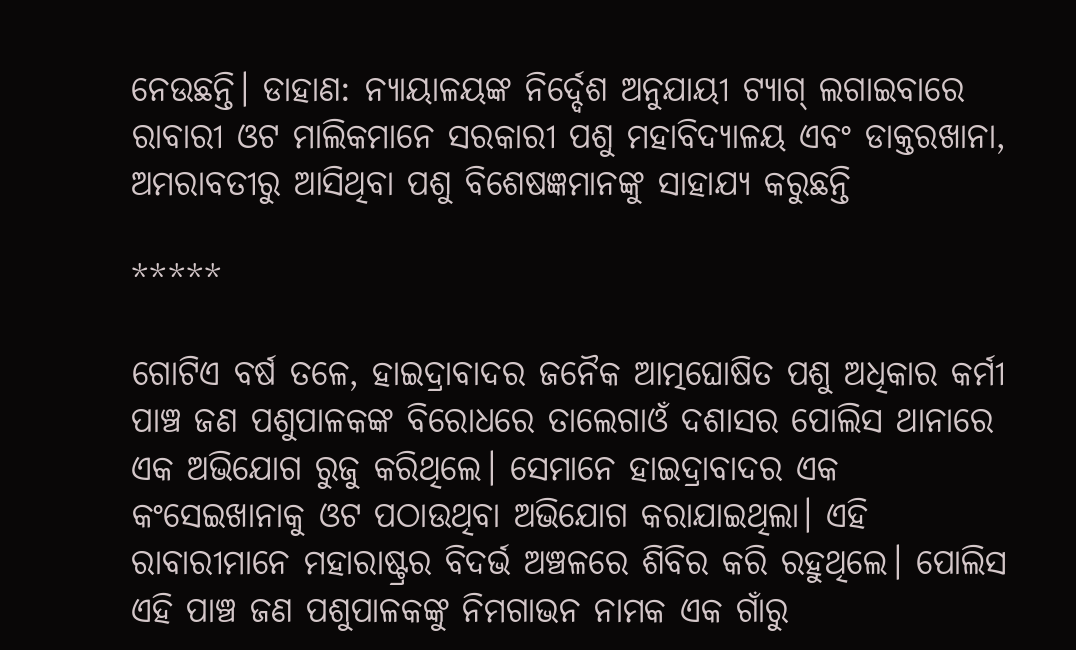ନେଉଛନ୍ତି। ଡାହାଣ: ନ୍ୟାୟାଳୟଙ୍କ ନିର୍ଦ୍ଦେଶ ଅନୁଯାୟୀ ଟ୍ୟାଗ୍‌ ଲଗାଇବାରେ ରାବାରୀ ଓଟ ମାଲିକମାନେ ସରକାରୀ ପଶୁ ମହାବିଦ୍ୟାଳୟ ଏବଂ ଡାକ୍ତରଖାନା, ଅମରାବତୀରୁ ଆସିଥିବା ପଶୁ ବିଶେଷଜ୍ଞମାନଙ୍କୁ ସାହାଯ୍ୟ କରୁଛନ୍ତି

*****

ଗୋଟିଏ ବର୍ଷ ତଳେ, ହାଇଦ୍ରାବାଦର ଜନୈକ ଆତ୍ମଘୋଷିତ ପଶୁ ଅଧିକାର କର୍ମୀ ପାଞ୍ଚ ଜଣ ପଶୁପାଳକଙ୍କ ବିରୋଧରେ ତାଲେଗାଓଁ ଦଶାସର ପୋଲିସ ଥାନାରେ ଏକ ଅଭିଯୋଗ ରୁଜୁ କରିଥିଲେ। ସେମାନେ ହାଇଦ୍ରାବାଦର ଏକ କଂସେଇଖାନାକୁ ଓଟ ପଠାଉଥିବା ଅଭିଯୋଗ କରାଯାଇଥିଲା। ଏହି ରାବାରୀମାନେ ମହାରାଷ୍ଟ୍ରର ବିଦର୍ଭ ଅଞ୍ଚଳରେ ଶିବିର କରି ରହୁଥିଲେ। ପୋଲିସ ଏହି ପାଞ୍ଚ ଜଣ ପଶୁପାଳକଙ୍କୁ ନିମଗାଭନ ନାମକ ଏକ ଗାଁରୁ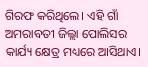ଗିରଫ କରିଥିଲେ। ଏହି ଗାଁ ଅମରାବତୀ ଜିଲ୍ଲା ପୋଲିସର କାର୍ଯ୍ୟ କ୍ଷେତ୍ର ମଧ୍ୟରେ ଆସିଥାଏ।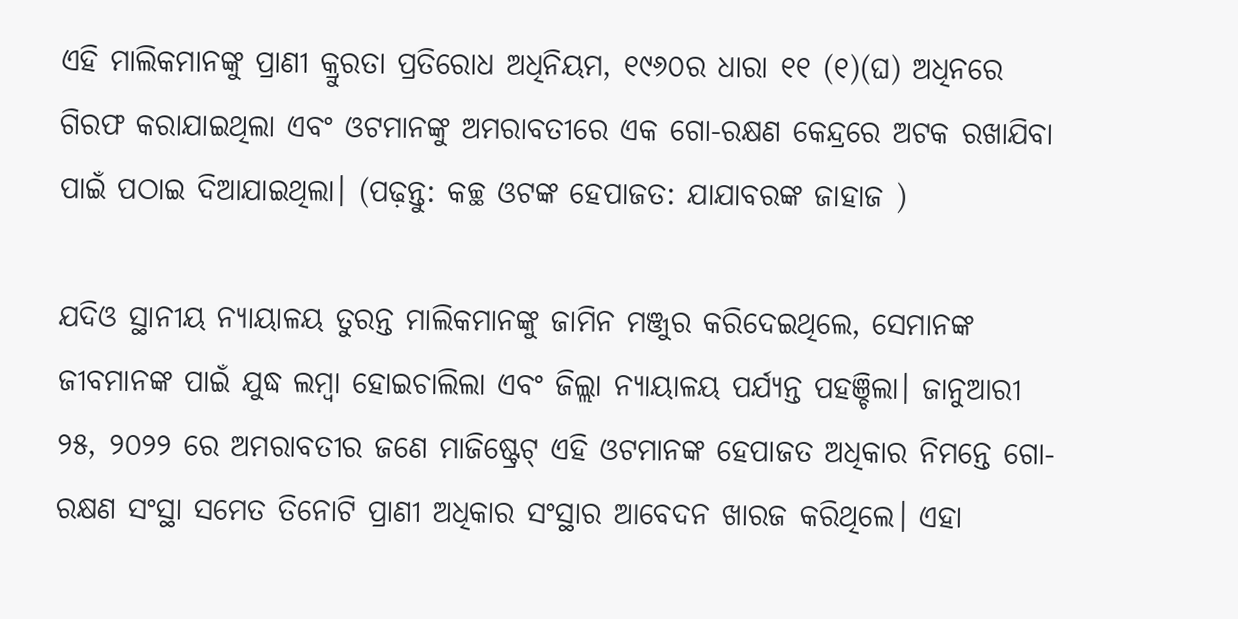ଏହି ମାଲିକମାନଙ୍କୁ ପ୍ରାଣୀ କ୍ରୁରତା ପ୍ରତିରୋଧ ଅଧିନିୟମ, ୧୯୬୦ର ଧାରା ୧୧ (୧)(ଘ) ଅଧିନରେ ଗିରଫ କରାଯାଇଥିଲା ଏବଂ ଓଟମାନଙ୍କୁ ଅମରାବତୀରେ ଏକ ଗୋ-ରକ୍ଷଣ କେନ୍ଦ୍ରରେ ଅଟକ ରଖାଯିବା ପାଇଁ ପଠାଇ ଦିଆଯାଇଥିଲା। (ପଢ଼ନ୍ତୁ: କଚ୍ଛ ଓଟଙ୍କ ହେପାଜତ: ଯାଯାବରଙ୍କ ଜାହାଜ )

ଯଦିଓ ସ୍ଥାନୀୟ ନ୍ୟାୟାଳୟ ତୁରନ୍ତ ମାଲିକମାନଙ୍କୁ ଜାମିନ ମଞ୍ଜୁର କରିଦେଇଥିଲେ, ସେମାନଙ୍କ ଜୀବମାନଙ୍କ ପାଇଁ ଯୁଦ୍ଧ ଲମ୍ବା ହୋଇଚାଲିଲା ଏବଂ ଜିଲ୍ଲା ନ୍ୟାୟାଳୟ ପର୍ଯ୍ୟନ୍ତ ପହଞ୍ଚିଲା। ଜାନୁଆରୀ ୨୫, ୨୦୨୨ ରେ ଅମରାବତୀର ଜଣେ ମାଜିଷ୍ଟ୍ରେଟ୍‌ ଏହି ଓଟମାନଙ୍କ ହେପାଜତ ଅଧିକାର ନିମନ୍ତେ ଗୋ-ରକ୍ଷଣ ସଂସ୍ଥା ସମେତ ତିନୋଟି ପ୍ରାଣୀ ଅଧିକାର ସଂସ୍ଥାର ଆବେଦନ ଖାରଜ କରିଥିଲେ। ଏହା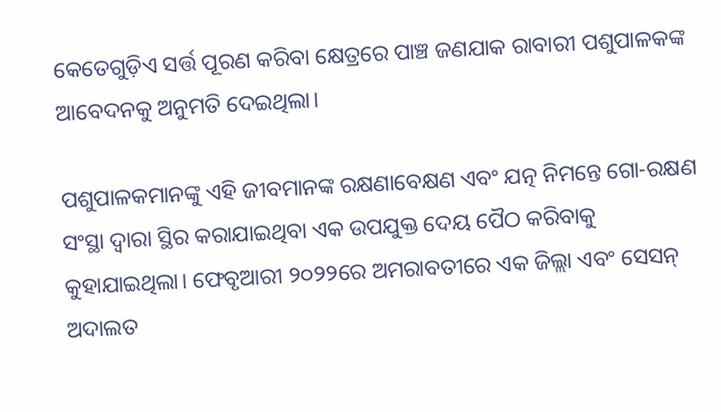କେତେଗୁଡ଼ିଏ ସର୍ତ୍ତ ପୂରଣ କରିବା କ୍ଷେତ୍ରରେ ପାଞ୍ଚ ଜଣଯାକ ରାବାରୀ ପଶୁପାଳକଙ୍କ ଆବେଦନକୁ ଅନୁମତି ଦେଇଥିଲା।

ପଶୁପାଳକମାନଙ୍କୁ ଏହି ଜୀବମାନଙ୍କ ରକ୍ଷଣାବେକ୍ଷଣ ଏବଂ ଯତ୍ନ ନିମନ୍ତେ ଗୋ-ରକ୍ଷଣ ସଂସ୍ଥା ଦ୍ୱାରା ସ୍ଥିର କରାଯାଇଥିବା ଏକ ଉପଯୁକ୍ତ ଦେୟ ପୈଠ କରିବାକୁ କୁହାଯାଇଥିଲା। ଫେବୃଆରୀ ୨୦୨୨ରେ ଅମରାବତୀରେ ଏକ ଜିଲ୍ଲା ଏବଂ ସେସନ୍‌ ଅଦାଲତ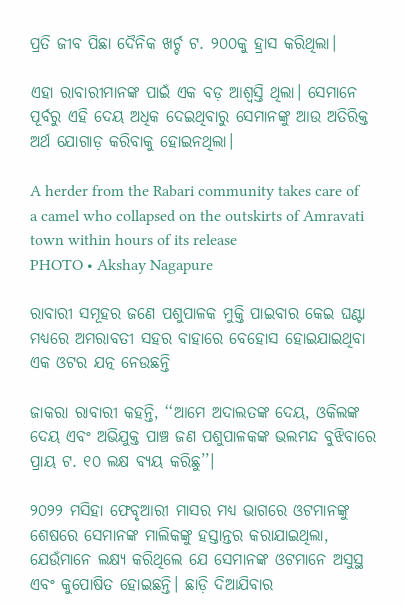ପ୍ରତି ଜୀବ ପିଛା ଦୈନିକ ଖର୍ଚ୍ଚ ଟ. ୨୦୦କୁ ହ୍ରାସ କରିଥିଲା।

ଏହା ରାବାରୀମାନଙ୍କ ପାଇଁ ଏକ ବଡ଼ ଆଶ୍ୱସ୍ତି ଥିଲା। ସେମାନେ ପୂର୍ବରୁ ଏହି ଦେୟ ଅଧିକ ଦେଇଥିବାରୁ ସେମାନଙ୍କୁ ଆଉ ଅତିରିକ୍ତ ଅର୍ଥ ଯୋଗାଡ଼ କରିବାକୁ ହୋଇନଥିଲା।

A herder from the Rabari community takes care of a camel who collapsed on the outskirts of Amravati town within hours of its release
PHOTO • Akshay Nagapure

ରାବାରୀ ସମୂହର ଜଣେ ପଶୁପାଳକ ମୁକ୍ତି ପାଇବାର କେଇ ଘଣ୍ଟା ମଧ୍ୟରେ ଅମରାବତୀ ସହର ବାହାରେ ବେହୋସ ହୋଇଯାଇଥିବା ଏକ ଓଟର ଯତ୍ନ ନେଉଛନ୍ତି

ଜାକରା ରାବାରୀ କହନ୍ତି, ‘‘ଆମେ ଅଦାଲତଙ୍କ ଦେୟ, ଓକିଲଙ୍କ ଦେୟ ଏବଂ ଅଭିଯୁକ୍ତ ପାଞ୍ଚ ଜଣ ପଶୁପାଳକଙ୍କ ଭଲମନ୍ଦ ବୁଝିବାରେ ପ୍ରାୟ ଟ. ୧୦ ଲକ୍ଷ ବ୍ୟୟ କରିଛୁ’’।

୨୦୨୨ ମସିହା ଫେବୃଆରୀ ମାସର ମଧ୍ୟ ଭାଗରେ ଓଟମାନଙ୍କୁ ଶେଷରେ ସେମାନଙ୍କ ମାଲିକଙ୍କୁ ହସ୍ତାନ୍ତର କରାଯାଇଥିଲା, ଯେଉଁମାନେ ଲକ୍ଷ୍ୟ କରିଥିଲେ ଯେ ସେମାନଙ୍କ ଓଟମାନେ ଅସୁସ୍ଥ ଏବଂ କୁପୋଷିତ ହୋଇଛନ୍ତି। ଛାଡ଼ି ଦିଆଯିବାର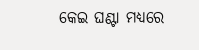କେଇ ଘଣ୍ଟା ମଧ୍ୟରେ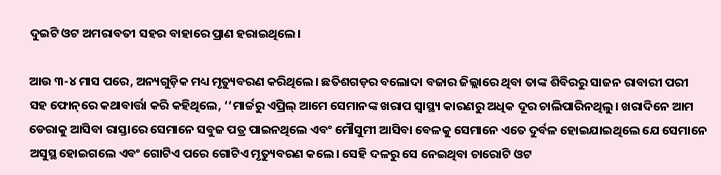ଦୁଇଟି ଓଟ ଅମରାବତୀ ସହର ବାହାରେ ପ୍ରାଣ ହରାଇଥିଲେ।

ଆଉ ୩-୪ ମାସ ପରେ, ଅନ୍ୟଗୁଡ଼ିକ ମଧ୍ୟ ମୃତ୍ୟୁବରଣ କରିଥିଲେ। ଛତିଶଗଡ଼ର ବଲୋଦା ବଜାର ଜିଲ୍ଲାରେ ଥିବା ତାଙ୍କ ଶିବିରରୁ ସାଜନ ରାବାରୀ ପରୀ ସହ ଫୋନ୍‌ରେ କଥାବାର୍ତ୍ତା କରି କହିଥିଲେ, ‘‘ମାର୍ଚ୍ଚରୁ ଏପ୍ରିଲ୍‌ ଆମେ ସେମାନଙ୍କ ଖରାପ ସ୍ୱାସ୍ଥ୍ୟ କାରଣରୁ ଅଧିକ ଦୂର ଚାଲିପାରିନଥିଲୁ। ଖରାଦିନେ ଆମ ଡେରାକୁ ଆସିବା ରାସ୍ତାରେ ସେମାନେ ସବୁଜ ପତ୍ର ପାଇନଥିଲେ ଏବଂ ମୌସୁମୀ ଆସିବା ବେଳକୁ ସେମାନେ ଏତେ ଦୁର୍ବଳ ହୋଇଯାଇଥିଲେ ଯେ ସେମାନେ ଅସୁସ୍ଥ ହୋଇଗଲେ ଏବଂ ଗୋଟିଏ ପରେ ଗୋଟିଏ ମୃତ୍ୟୁବରଣ କଲେ। ସେହି ଦଳରୁ ସେ ନେଇଥିବା ଚାରୋଟି ଓଟ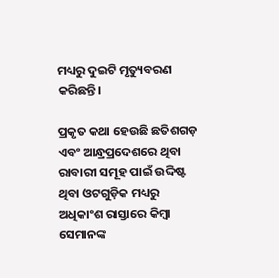ମଧ୍ୟରୁ ଦୁଇଟି ମୃତ୍ୟୁବରଣ କରିଛନ୍ତି।

ପ୍ରକୃତ କଥା ହେଉଛି ଛତିଶଗଡ଼ ଏବଂ ଆନ୍ଧ୍ରପ୍ରଦେଶରେ ଥିବା ରାବାରୀ ସମୂହ ପାଇଁ ଉଦ୍ଦିଷ୍ଟ ଥିବା ଓଟଗୁଡ଼ିକ ମଧ୍ୟରୁ ଅଧିକାଂଶ ରାସ୍ତାରେ କିମ୍ବା ସେମାନଙ୍କ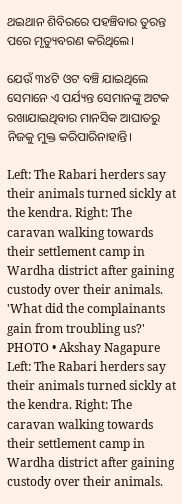ଥଇଥାନ ଶିବିରରେ ପହଞ୍ଚିବାର ତୁରନ୍ତ ପରେ ମୃତ୍ୟୁବରଣ କରିଥିଲେ।

ଯେଉଁ ୩୪ଟି ଓଟ ବଞ୍ଚି ଯାଇଥିଲେ ସେମାନେ ଏ ପର୍ଯ୍ୟନ୍ତ ସେମାନଙ୍କୁ ଅଟକ ରଖାଯାଇଥିବାର ମାନସିକ ଆଘାତରୁ ନିଜକୁ ମୁକ୍ତ କରିପାରିନାହାନ୍ତି।

Left: The Rabari herders say their animals turned sickly at the kendra. Right: The caravan walking towards their settlement camp in Wardha district after gaining custody over their animals. 'What did the complainants gain from troubling us?'
PHOTO • Akshay Nagapure
Left: The Rabari herders say their animals turned sickly at the kendra. Right: The caravan walking towards their settlement camp in Wardha district after gaining custody over their animals.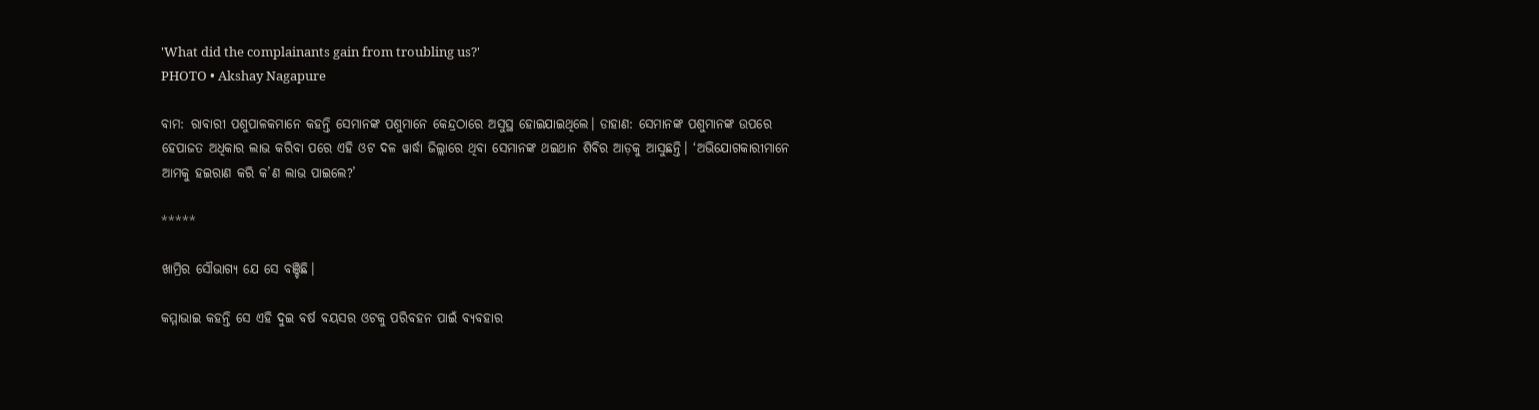'What did the complainants gain from troubling us?'
PHOTO • Akshay Nagapure

ବାମ: ରାବାରୀ ପଶୁପାଳକମାନେ କହନ୍ତି ସେମାନଙ୍କ ପଶୁମାନେ କେନ୍ଦ୍ରଠାରେ ଅସୁସ୍ଥ ହୋଇଯାଇଥିଲେ। ଡାହାଣ: ସେମାନଙ୍କ ପଶୁମାନଙ୍କ ଉପରେ ହେପାଜତ ଅଧିକାର ଲାଭ କରିବା ପରେ ଏହି ଓଟ ଦଳ ୱାର୍ଦ୍ଧା ଜିଲ୍ଲାରେ ଥିବା ସେମାନଙ୍କ ଥଇଥାନ ଶିବିର ଆଡ଼କୁ ଆସୁଛନ୍ତି। ‘ଅଭିଯୋଗକାରୀମାନେ ଆମକୁ ହଇରାଣ କରି କ’ଣ ଲାଭ ପାଇଲେ?’

*****

ଖାମ୍ରିର ସୌଭାଗ୍ୟ ଯେ ସେ ବଞ୍ଚିଛି।

କମ୍ମାଭାଇ କହନ୍ତି ସେ ଏହି ଦୁଇ ବର୍ଷ ବୟସର ଓଟକୁ ପରିବହନ ପାଇଁ ବ୍ୟବହାର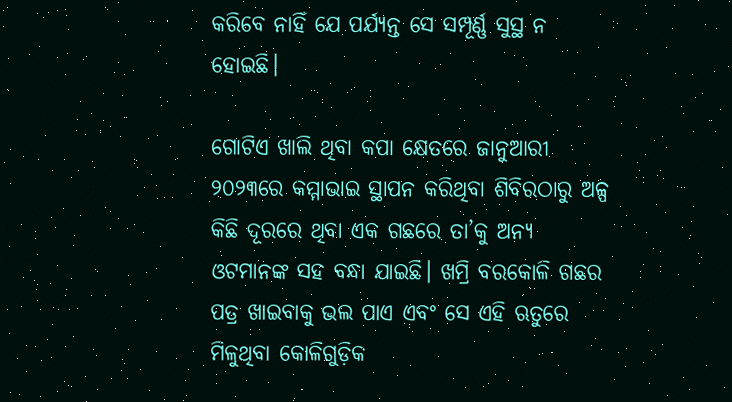କରିବେ ନାହିଁ ଯେ ପର୍ଯ୍ୟନ୍ତ ସେ ସମ୍ପୂର୍ଣ୍ଣ ସୁସ୍ଥ ନ ହୋଇଛି।

ଗୋଟିଏ ଖାଲି ଥିବା କପା କ୍ଷେତରେ ଜାନୁଆରୀ ୨୦୨୩ରେ କମ୍ମାଭାଇ ସ୍ଥାପନ କରିଥିବା ଶିବିରଠାରୁ ଅଳ୍ପ କିଛି ଦୂରରେ ଥିବା ଏକ ଗଛରେ ତା’କୁ ଅନ୍ୟ ଓଟମାନଙ୍କ ସହ ବନ୍ଧା ଯାଇଛି। ଖମ୍ରି ବରକୋଳି ଗଛର ପତ୍ର ଖାଇବାକୁ ଭଲ ପାଏ ଏବଂ ସେ ଏହି ଋତୁରେ ମିଳୁଥିବା କୋଳିଗୁଡ଼ିକ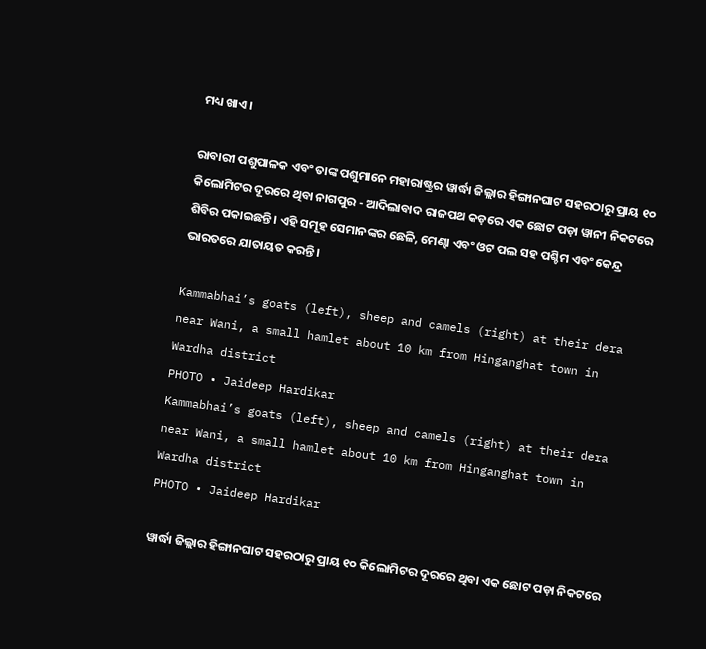ମଧ୍ୟ ଖାଏ।

ରାବାରୀ ପଶୁପାଳକ ଏବଂ ତାଙ୍କ ପଶୁମାନେ ମହାରାଷ୍ଟ୍ରର ୱାର୍ଦ୍ଧା ଜିଲ୍ଲାର ହିଙ୍ଗାନଘାଟ ସହରଠାରୁ ପ୍ରାୟ ୧୦ କିଲୋମିଟର ଦୂରରେ ଥିବା ନାଗପୁର - ଆଦିଲାବାଦ ରାଜପଥ କଡ଼ରେ ଏକ ଛୋଟ ପଡ଼ା ୱାନୀ ନିକଟରେ ଶିବିର ପକାଇଛନ୍ତି। ଏହି ସମୂହ ସେମାନଙ୍କର ଛେଳି, ମେଣ୍ଢା ଏବଂ ଓଟ ପଲ ସହ ପଶ୍ଚିମ ଏବଂ କେନ୍ଦ୍ର ଭାରତରେ ଯାତାୟତ କରନ୍ତି।

Kammabhai’s goats (left), sheep and camels (right) at their dera near Wani, a small hamlet about 10 km from Hinganghat town in Wardha district
PHOTO • Jaideep Hardikar
Kammabhai’s goats (left), sheep and camels (right) at their dera near Wani, a small hamlet about 10 km from Hinganghat town in Wardha district
PHOTO • Jaideep Hardikar

ୱାର୍ଦ୍ଧା ଜିଲ୍ଲାର ହିଙ୍ଗାନଘାଟ ସହରଠାରୁ ପ୍ରାୟ ୧୦ କିଲୋମିଟର ଦୂରରେ ଥିବା ଏକ ଛୋଟ ପଡ଼ା ନିକଟରେ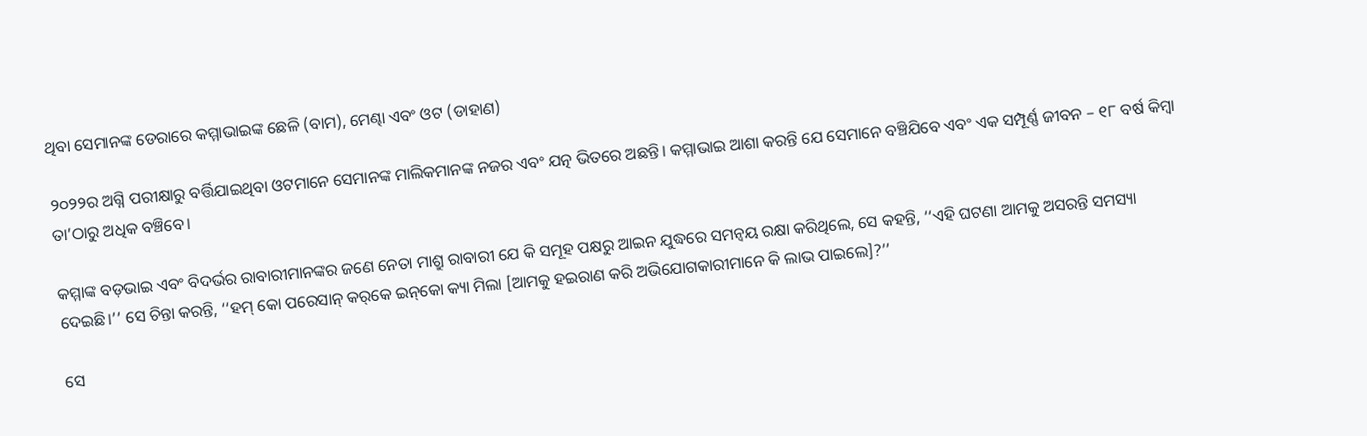ଥିବା ସେମାନଙ୍କ ଡେରାରେ କମ୍ମାଭାଇଙ୍କ ଛେଳି (ବାମ), ମେଣ୍ଢା ଏବଂ ଓଟ (ଡାହାଣ)

୨୦୨୨ର ଅଗ୍ନି ପରୀକ୍ଷାରୁ ବର୍ତ୍ତିଯାଇଥିବା ଓଟମାନେ ସେମାନଙ୍କ ମାଲିକମାନଙ୍କ ନଜର ଏବଂ ଯତ୍ନ ଭିତରେ ଅଛନ୍ତି। କମ୍ମାଭାଇ ଆଶା କରନ୍ତି ଯେ ସେମାନେ ବଞ୍ଚିଯିବେ ଏବଂ ଏକ ସମ୍ପୂର୍ଣ୍ଣ ଜୀବନ – ୧୮ ବର୍ଷ କିମ୍ବା ତା’ଠାରୁ ଅଧିକ ବଞ୍ଚିବେ।

କମ୍ମାଙ୍କ ବଡ଼ଭାଇ ଏବଂ ବିଦର୍ଭର ରାବାରୀମାନଙ୍କର ଜଣେ ନେତା ମାଶ୍ରୁ ରାବାରୀ ଯେ କି ସମୂହ ପକ୍ଷରୁ ଆଇନ ଯୁଦ୍ଧରେ ସମନ୍ୱୟ ରକ୍ଷା କରିଥିଲେ, ସେ କହନ୍ତି, ‘‘ଏହି ଘଟଣା ଆମକୁ ଅସରନ୍ତି ସମସ୍ୟା ଦେଇଛି।’’ ସେ ଚିନ୍ତା କରନ୍ତି, ‘‘ହମ୍‌ କୋ ପରେସାନ୍‌ କର୍‌କେ ଇନ୍‌କୋ କ୍ୟା ମିଲା [ଆମକୁ ହଇରାଣ କରି ଅଭିଯୋଗକାରୀମାନେ କି ଲାଭ ପାଇଲେ]?’’

ସେ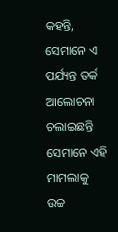କହନ୍ତି, ସେମାନେ ଏ ପର୍ଯ୍ୟନ୍ତ ତର୍କ ଆଲୋଚନା ଚଲାଇଛନ୍ତି ସେମାନେ ଏହି ମାମଲାକୁ ଉଚ୍ଚ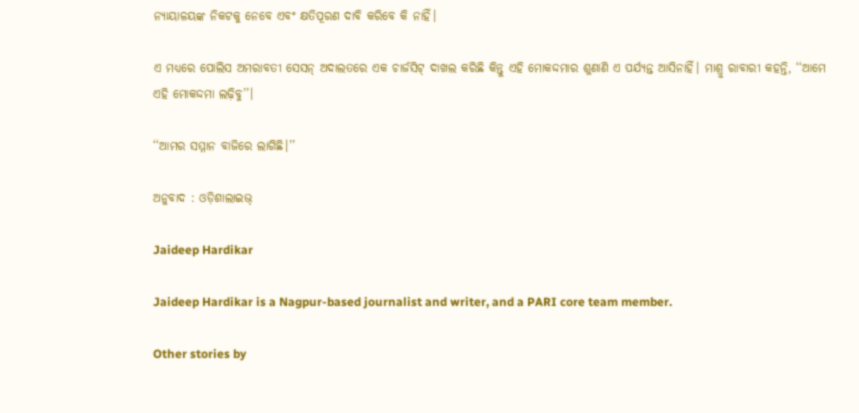ନ୍ୟାୟାଳୟଙ୍କ ନିକଟକୁ ନେବେ ଏବଂ କ୍ଷତିପୂରଣ ଦାବି କରିବେ କି ନାହିଁ।

ଏ ମଧ୍ୟରେ ପୋଲିସ ଅମରାବତୀ ସେସନ୍‌ ଅଦାଲତରେ ଏକ ଚାର୍ଜସିଟ୍‌ ଦାଖଲ କରିଛି କିନ୍ତୁ ଏହି ମୋକଦ୍ଦମାର ଶୁଣାଣି ଏ ପର୍ଯ୍ୟନ୍ତ ଆସିନାହିଁ। ମାଶ୍ରୁ ରାବାରୀ କହନ୍ତି, ‘‘ଆମେ ଏହି ମୋକଦ୍ଦମା ଲଢ଼ିବୁ’’।

‘‘ଆମର ସମ୍ମାନ ବାଜିରେ ଲାଗିଛି।’’

ଅନୁବାଦ : ଓଡ଼ିଶାଲାଇଭ୍‍

Jaideep Hardikar

Jaideep Hardikar is a Nagpur-based journalist and writer, and a PARI core team member.

Other stories by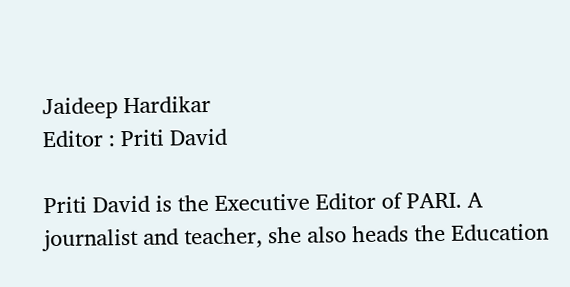Jaideep Hardikar
Editor : Priti David

Priti David is the Executive Editor of PARI. A journalist and teacher, she also heads the Education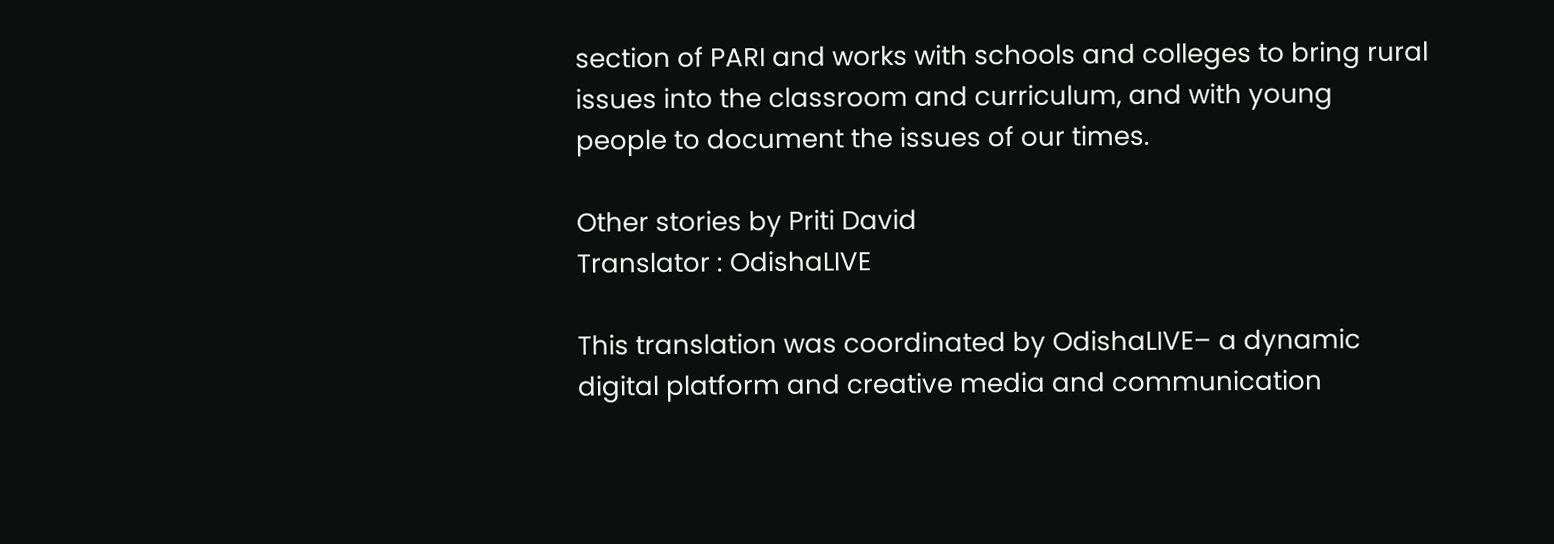section of PARI and works with schools and colleges to bring rural issues into the classroom and curriculum, and with young people to document the issues of our times.

Other stories by Priti David
Translator : OdishaLIVE

This translation was coordinated by OdishaLIVE– a dynamic digital platform and creative media and communication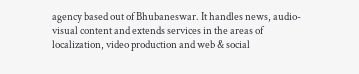agency based out of Bhubaneswar. It handles news, audio-visual content and extends services in the areas of localization, video production and web & social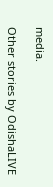media.

Other stories by OdishaLIVE